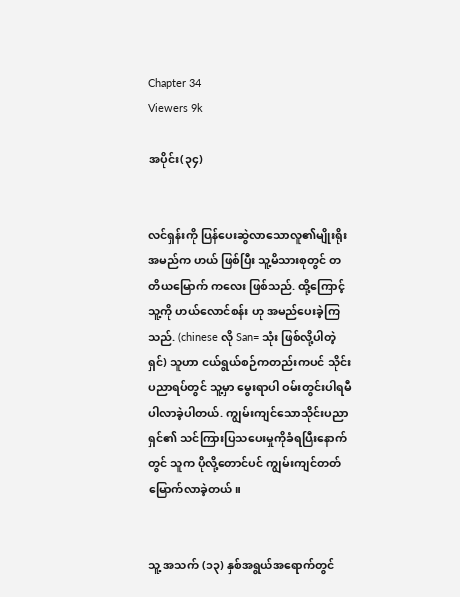Chapter 34
Viewers 9k

အပိုင်း(၃၄)


လင်ရှန်းကို ပြန်ပေးဆွဲလာသောလူ၏မျိုးရိုးအမည်က ဟယ် ဖြစ်ပြီး သူ့မိသားစုတွင် တတိယမြောက် ကလေး ဖြစ်သည်. ထို့ကြောင့် သူ့ကို ဟယ်လောင်စန်း ဟု အမည်ပေးခဲ့ကြသည်. (chinese လို San= သုံး ဖြစ်လို့ပါတဲ့ရှင်) သူဟာ ငယ်ရွယ်စဉ်ကတည်းကပင် သိုင်းပညာရပ်တွင် သူ့မှာ မွေးရာပါ ဝမ်းတွင်းပါရမီပါလာခဲ့ပါတယ်. ကျွမ်းကျင်သောသိုင်းပညာရှင်၏ သင်ကြားပြသပေးမှုကိုခံရပြီးနောက်တွင် သူက ပိုလို့တောင်ပင် ကျွမ်းကျင်တတ်မြောက်လာခဲ့တယ်။


သူ့ အသက် (၁၃) နှစ်အရွယ်အရောက်တွင်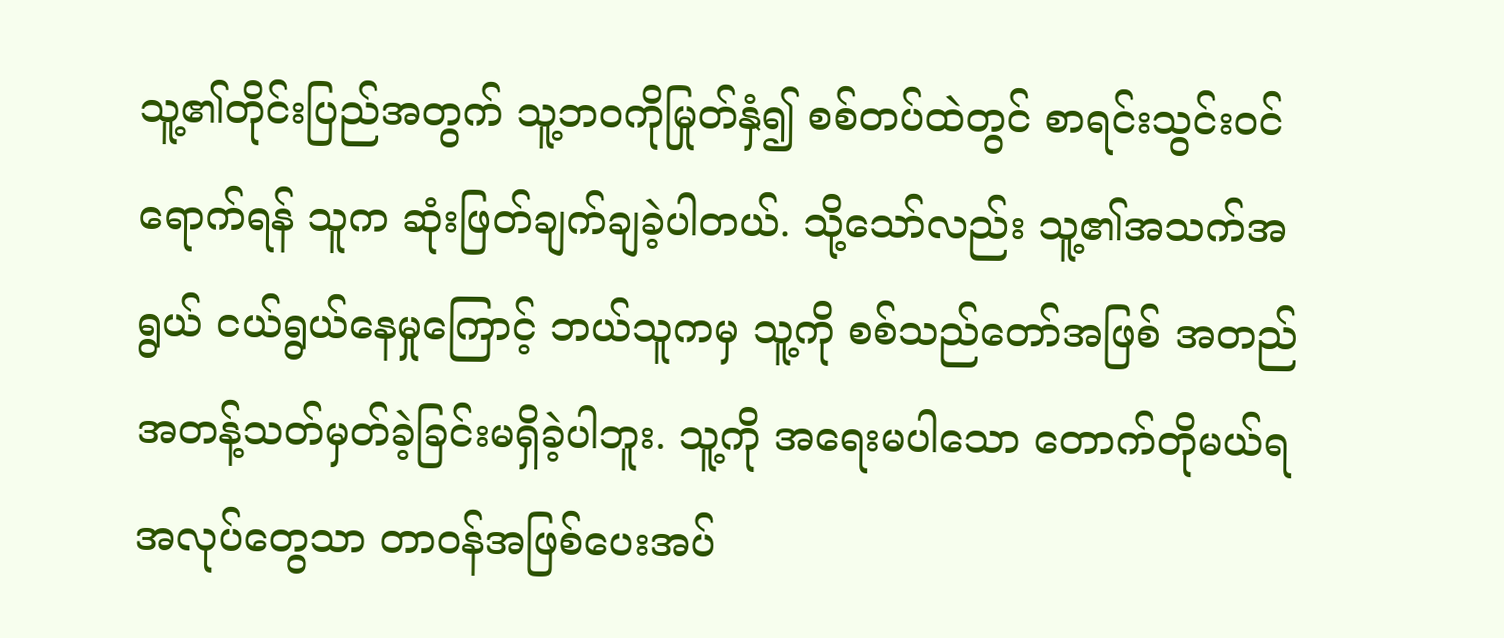သူ့၏တိုင်းပြည်အတွက် သူ့ဘဝကိုမြုတ်နှံ၍ စစ်တပ်ထဲတွင် စာရင်းသွင်းဝင်ရောက်ရန် သူက ဆုံးဖြတ်ချက်ချခဲ့ပါတယ်. သို့သော်လည်း သူ့၏အသက်အရွယ် ငယ်ရွယ်နေမှုကြောင့် ဘယ်သူကမှ သူ့ကို စစ်သည်တော်အဖြစ် အတည်အတန့်သတ်မှတ်ခဲ့ခြင်းမရှိခဲ့ပါဘူး. သူ့ကို အရေးမပါသော တောက်တိုမယ်ရအလုပ်တွေသာ တာဝန်အဖြစ်ပေးအပ်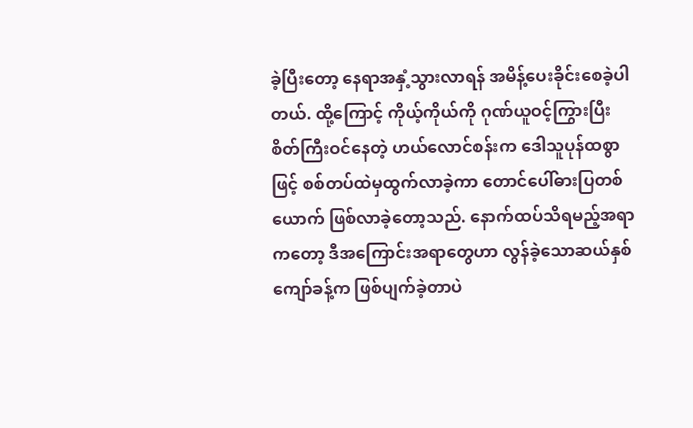ခဲ့ပြီးတော့ နေရာအနှံ့သွားလာရန် အမိန့်ပေးခိုင်းစေခဲ့ပါတယ်. ထို့ကြောင့် ကိုယ့်ကိုယ်ကို ဂုဏ်ယူဝင့်ကြွားပြီး စိတ်ကြီးဝင်နေတဲ့ ဟယ်လောင်စန်းက ဒေါသူပုန်ထစွာဖြင့် စစ်တပ်ထဲမှထွက်လာခဲ့ကာ တောင်ပေါ်ဓားပြတစ်ယောက် ဖြစ်လာခဲ့တော့သည်. နောက်ထပ်သိရမည့်အရာကတော့ ဒီအကြောင်းအရာတွေဟာ လွန်ခဲ့သောဆယ်နှစ်ကျော်ခန့်က ဖြစ်ပျက်ခဲ့တာပဲ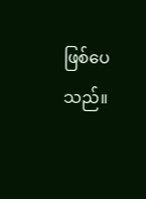ဖြစ်ပေသည်။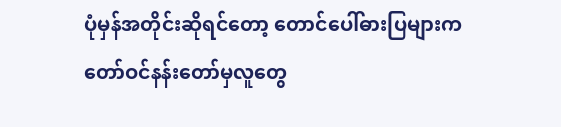ပုံမှန်အတိုင်းဆိုရင်တော့ တောင်ပေါ်ဓားပြများက တော်ဝင်နန်းတော်မှလူတွေ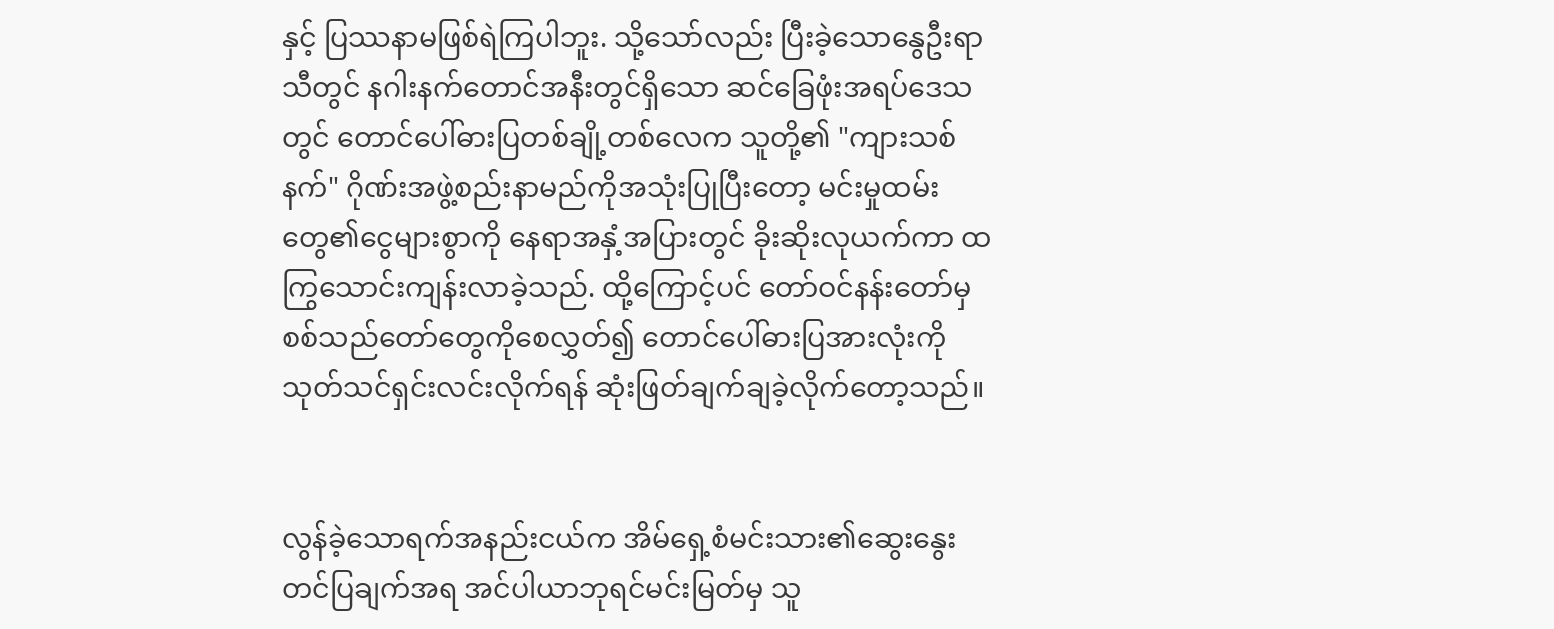နှင့် ပြဿနာမဖြစ်ရဲကြပါဘူး. သို့သော်လည်း ပြီးခဲ့သောနွေဦးရာသီတွင် နဂါးနက်တောင်အနီးတွင်ရှိသော ဆင်ခြေဖုံးအရပ်ဒေသတွင် တောင်ပေါ်ဓားပြတစ်ချို့တစ်လေက သူတို့၏ "ကျားသစ်နက်" ဂိုဏ်းအဖွဲ့စည်းနာမည်ကိုအသုံးပြုပြီးတော့ မင်းမှုထမ်းတွေ၏ငွေများစွာကို နေရာအနှံ့အပြားတွင် ခိုးဆိုးလုယက်ကာ ထကြွသောင်းကျန်းလာခဲ့သည်. ထို့ကြောင့်ပင် တော်ဝင်နန်းတော်မှ စစ်သည်တော်တွေကိုစေလွှတ်၍ တောင်ပေါ်ဓားပြအားလုံးကို သုတ်သင်ရှင်းလင်းလိုက်ရန် ဆုံးဖြတ်ချက်ချခဲ့လိုက်တော့သည်။


လွန်ခဲ့သောရက်အနည်းငယ်က အိမ်ရှေ့စံမင်းသား၏ဆွေးနွေးတင်ပြချက်အရ အင်ပါယာဘုရင်မင်းမြတ်မှ သူ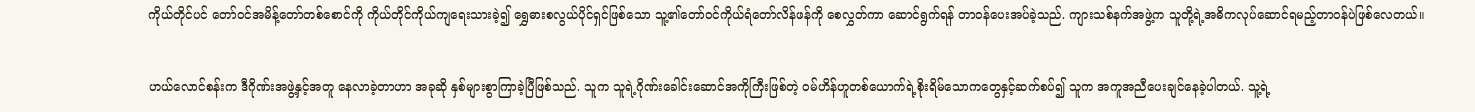ကိုယ်တိုင်ပင် တော်ဝင်အမိန့်တော်တစ်စောင်ကို ကိုယ်တိုင်ကိုယ်ကျရေးသားခဲ့၍ ရွှေဓားစလွယ်ပိုင်ရှင်ဖြစ်သော သူ့၏တော်ဝင်ကိုယ်ရံတော်လိန်ဖန်ကို စေလွှတ်ကာ ဆောင်ရွက်ရန် တာဝန်ပေးအပ်ခဲ့သည်. ကျားသစ်နက်အဖွဲ့က သူတို့ရဲ့အဓိကလုပ်ဆောင်ရမည့်တာဝန်ပဲဖြစ်လေတယ်။


ဟယ်လောင်စန်းက ဒီဂိုဏ်းအဖွဲ့နှင့်အတူ နေလာခဲ့တာဟာ အခုဆို နှစ်များစွာကြာခဲ့ပြီဖြစ်သည်. သူက သူရဲ့ဂိုဏ်းခေါင်းဆောင်အကိုကြီးဖြစ်တဲ့ ဝမ်ဟိန်ဟူတစ်ယောက်ရဲ့စိုးရိမ်သောကတွေနှင့်ဆက်စပ်၍ သူက အကူအညီပေးချင်နေခဲ့ပါတယ်. သူ့ရဲ့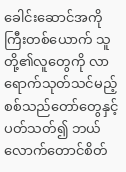ခေါင်းဆောင်အကိုကြီးတစ်ယောက် သူတို့၏လူတွေကို လာရောက်သုတ်သင်မည့် စစ်သည်တော်တွေနှင့်ပတ်သတ်၍ ဘယ်လောက်တောင်စိတ်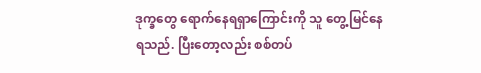ဒုက္ခတွေ ရောက်နေရရှာကြောင်းကို သူ တွေ့မြင်နေရသည်. ပြီးတော့လည်း စစ်တပ်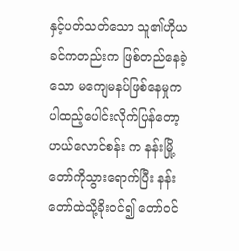နှင့်ပတ်သတ်သော သူ၏ဟိုယခင်ကတည်းက ဖြစ်တည်နေခဲ့သော မကျေမနပ်ဖြစ်နေမှုကပါထည့်ပေါင်းလိုက်ပြန်တော့ ဟယ်လောင်စန်း က နန်းမြို့တော်ကိုသွားရောက်ပြီး နန်းတော်ထဲသို့ခိုးဝင်၍ တော်ဝင်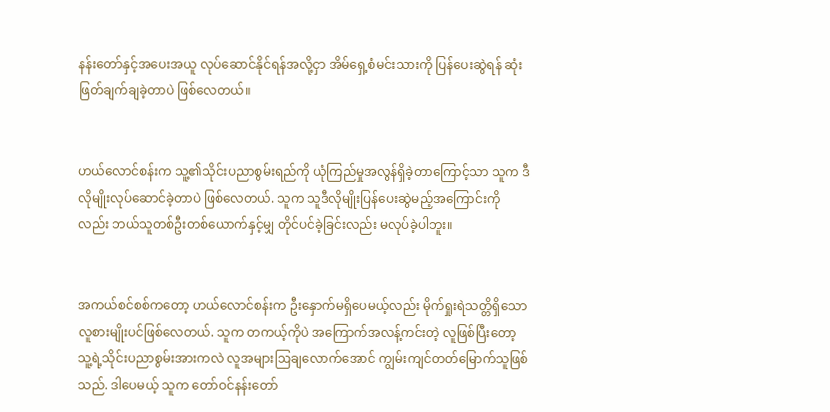နန်းတော်နှင့်အပေးအယူ လုပ်ဆောင်နိုင်ရန်အလို့ငှာ အိမ်ရှေ့စံမင်းသားကို ပြန်ပေးဆွဲရန် ဆုံးဖြတ်ချက်ချခဲ့တာပဲ ဖြစ်လေတယ်။


ဟယ်လောင်စန်းက သူ့၏သိုင်းပညာစွမ်းရည်ကို ယုံကြည်မှုအလွန်ရှိခဲ့တာကြောင့်သာ သူက ဒီလိုမျိုးလုပ်ဆောင်ခဲ့တာပဲ ဖြစ်လေတယ်. သူက သူဒီလိုမျိုးပြန်ပေးဆွဲမည့်အကြောင်းကိုလည်း ဘယ်သူတစ်ဦးတစ်ယောက်နှင့်မျှ တိုင်ပင်ခဲ့ခြင်းလည်း မလုပ်ခဲ့ပါဘူး။


အကယ်စင်စစ်ကတော့ ဟယ်လောင်စန်းက ဦးနှောက်မရှိပေမယ့်လည်း မိုက်ရှုးရဲသတ္တိရှိသော လူစားမျိုးပင်ဖြစ်လေတယ်. သူက တကယ့်ကိုပဲ အကြောက်အလန့်ကင်းတဲ့ လူဖြစ်ပြီးတော့ သူ့ရဲ့သိုင်းပညာစွမ်းအားကလဲ လူအများဩချလောက်အောင် ကျွမ်းကျင်တတ်မြောက်သူဖြစ်သည်. ဒါပေမယ့် သူက တော်ဝင်နန်းတော်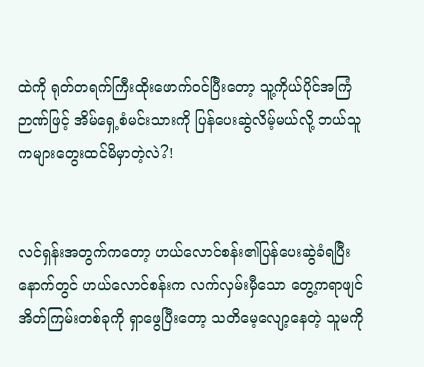ထဲကို ရုတ်တရက်ကြီးထိုးဖောက်ဝင်ပြီးတော့ သူ့ကိုယ်ပိုင်အကြံဉာဏ်ဖြင့် အိမ်ရှေ့စံမင်းသားကို ပြန်ပေးဆွဲလိမ့်မယ်လို့ ဘယ်သူကများတွေးထင်မိမှာတဲ့လဲ?!


လင်ရှန်းအတွက်ကတော့ ဟယ်လောင်စန်း၏ပြန်ပေးဆွဲခံရပြီးနောက်တွင် ဟယ်လောင်စန်းက လက်လှမ်းမှီသော တွေ့ကရာဖျင်အိတ်ကြမ်းတစ်ခုကို ရှာဖွေပြီးတော့ သတိမေ့လျော့နေတဲ့ သူမကို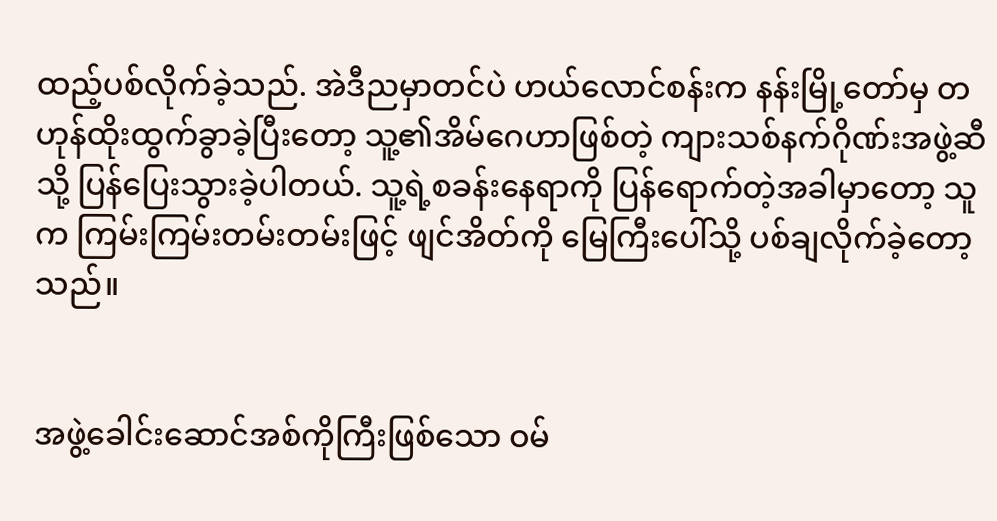ထည့်ပစ်လိုက်ခဲ့သည်. အဲဒီညမှာတင်ပဲ ဟယ်လောင်စန်းက နန်းမြို့တော်မှ တဟုန်ထိုးထွက်ခွာခဲ့ပြီးတော့ သူ့၏အိမ်ဂေဟာဖြစ်တဲ့ ကျားသစ်နက်ဂိုဏ်းအဖွဲ့ဆီသို့ ပြန်ပြေးသွားခဲ့ပါတယ်. သူ့ရဲ့စခန်းနေရာကို ပြန်ရောက်တဲ့အခါမှာတော့ သူက ကြမ်းကြမ်းတမ်းတမ်းဖြင့် ဖျင်အိတ်ကို မြေကြီးပေါ်သို့ ပစ်ချလိုက်ခဲ့တော့သည်။


အဖွဲ့ခေါင်းဆောင်အစ်ကိုကြီးဖြစ်သော ဝမ်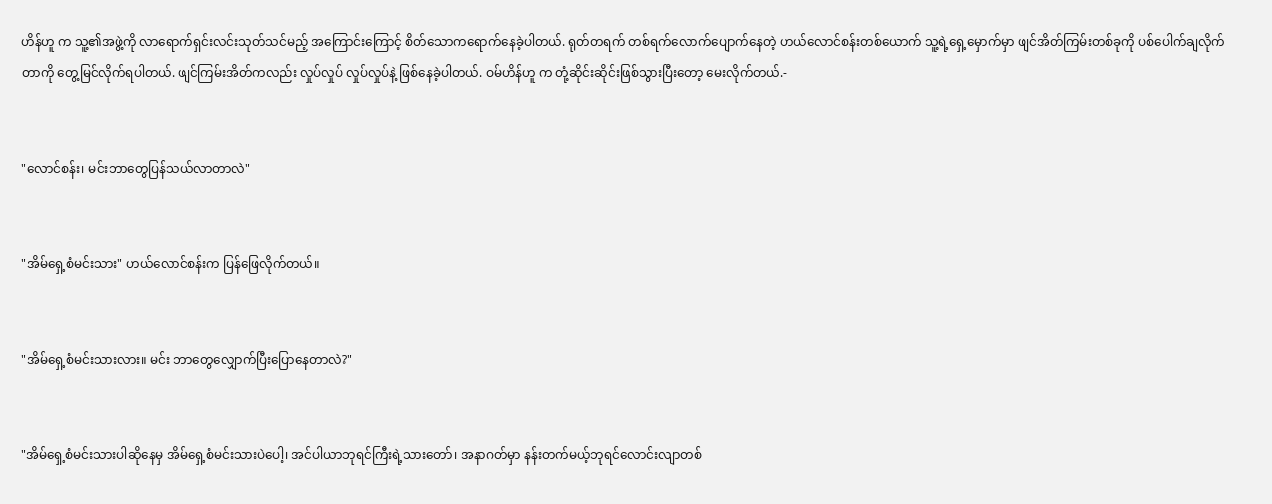ဟိန်ဟူ က သူ့၏အဖွဲ့ကို လာရောက်ရှင်းလင်းသုတ်သင်မည့် အကြောင်းကြောင့် စိတ်သောကရောက်နေခဲ့ပါတယ်. ရုတ်တရက် တစ်ရက်လောက်ပျောက်နေတဲ့ ဟယ်လောင်စန်းတစ်ယောက် သူ့ရဲ့ရှေ့မှောက်မှာ ဖျင်အိတ်ကြမ်းတစ်ခုကို ပစ်ပေါက်ချလိုက်တာကို တွေ့မြင်လိုက်ရပါတယ်. ဖျင်ကြမ်းအိတ်ကလည်း လှုပ်လှုပ် လှုပ်လှုပ်နဲ့ ဖြစ်နေခဲ့ပါတယ်. ဝမ်ဟိန်ဟူ က တုံ့ဆိုင်းဆိုင်းဖြစ်သွားပြီးတော့ မေးလိုက်တယ်.-


"လောင်စန်း၊ မင်းဘာတွေပြန်သယ်လာတာလဲ"


"အိမ်ရှေ့စံမင်းသား" ဟယ်လောင်စန်းက ပြန်ဖြေလိုက်တယ်။


"အိမ်ရှေ့စံမင်းသားလား။ မင်း ဘာတွေလျှောက်ပြီးပြောနေတာလဲ?"


"အိမ်ရှေ့စံမင်းသားပါဆိုနေမှ အိမ်ရှေ့စံမင်းသားပဲပေါ့၊ အင်ပါယာဘုရင်ကြီးရဲ့သားတော်၊ အနာဂတ်မှာ နန်းတက်မယ့်ဘုရင်လောင်းလျာတစ်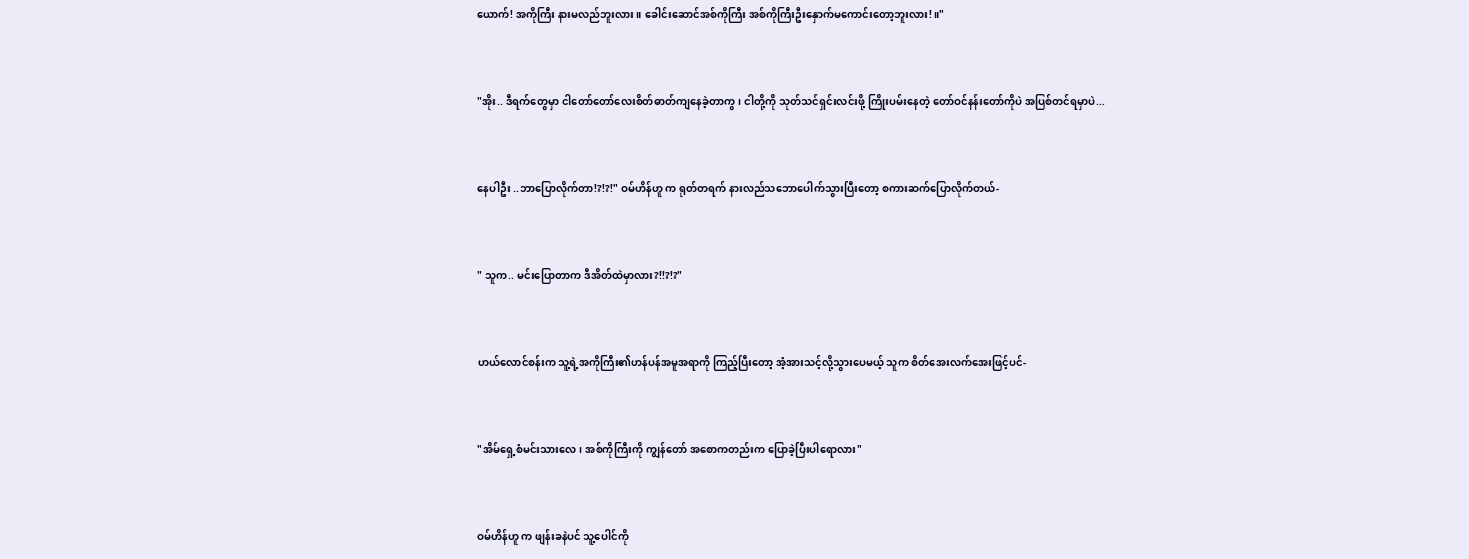ယောက်! အကိုကြီး နားမလည်ဘူးလား။ ခေါင်းဆောင်အစ်ကိုကြီး အစ်ကိုကြီးဦးနှောက်မကောင်းတော့ဘူးလား!။"


"အိုး.. ဒီရက်တွေမှာ ငါတော်တော်လေးစိတ်ဓာတ်ကျနေခဲ့တာကွ၊ ငါတို့ကို သုတ်သင်ရှင်းလင်းဖို့ ကြိုးပမ်းနေတဲ့ တော်ဝင်နန်းတော်ကိုပဲ အပြစ်တင်ရမှာပဲ...


နေပါဦး ..ဘာပြောလိုက်တာ!?!?!" ဝမ်ဟိန်ဟူ က ရုတ်တရက် နားလည်သဘောပေါက်သွားပြီးတော့ စကားဆက်ပြောလိုက်တယ်-


" သူက.. မင်းပြောတာက ဒီအိတ်ထဲမှာလား?!!?!?"


ဟယ်လောင်စန်းက သူ့ရဲ့အကိုကြီး၏ဟန်ပန်အမူအရာကို ကြည့်ပြီးတော့ အံ့အားသင့်လို့သွားပေမယ့် သူက စိတ်အေးလက်အေးဖြင့်ပင်-


"အိမ်ရှေ့စံမင်းသားလေ၊ အစ်ကိုကြီးကို ကျွန်တော် အစောကတည်းက ပြောခဲ့ပြီးပါရောလား"


ဝမ်ဟိန်ဟူ က ဖျန်းခနဲပင် သူ့ပေါင်ကို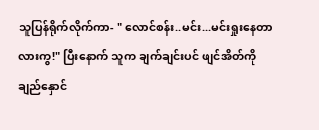သူပြန်ရိုက်လိုက်ကာ- " လောင်စန်း..မင်း...မင်းရှုးနေတာလားကွ!" ပြီးနောက် သူက ချက်ချင်းပင် ဖျင်အိတ်ကိုချည်နှောင်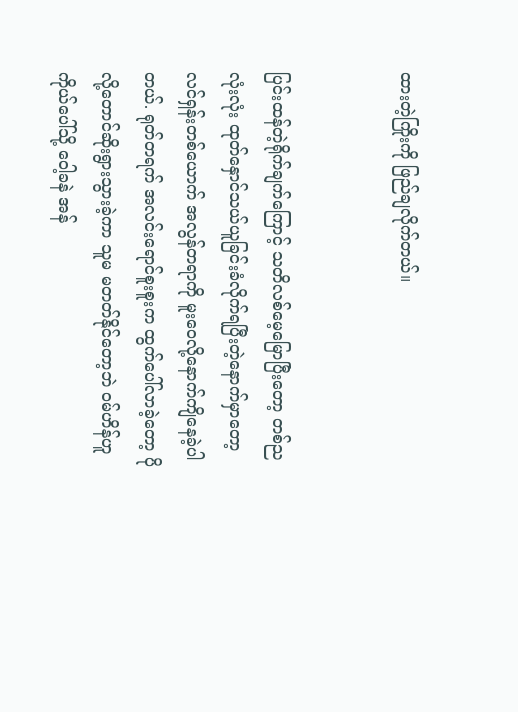ထားတဲ့ကြိုးကို ဖြည်ချလိုက်တယ်။


ပြင်းထန်တဲ့ရိုက်ချက်ကြောင့် သတိလစ်မေ့မြောပြီးတော့ တစ်ညလုံးလုံး ထုတ်နှောင်သယ်ယူခြင်းခံလိုက်ရပြီးတဲ့နောက်မှာတော့ လင်ရှန်းတစ်ယောက် အလွန်တရာကို မူးဝေလို့နောက်ကျိနေခဲ့ပါတယ်. ရုတ်တရက် အလင်းရောင်စူးစူးက ထွက်ပေါ်လာခဲ့တော့ ပိုလို့တောင်ဆိုးရွားသွားခဲ့ကာ သူမ မတတ်နိုင်တော့ဘဲ ဝမ်ဟိန်ဟူ ကိုယ်ပေါ်သို့ ဝေါ့ခနဲ အန်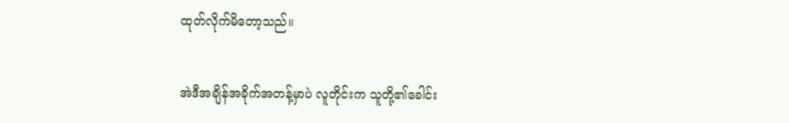ထုတ်လိုက်မိတော့သည်။


အဲဒီအချိန်အခိုက်အတန့်မှာပဲ လူတိုင်းက သူတို့၏ခေါင်း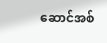ဆောင်အစ်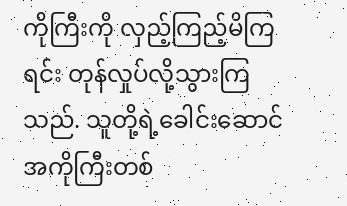ကိုကြီးကို လှည့်ကြည့်မိကြရင်း တုန်လှုပ်လို့သွားကြသည်. သူတို့ရဲ့ခေါင်းဆောင်အကိုကြီးတစ်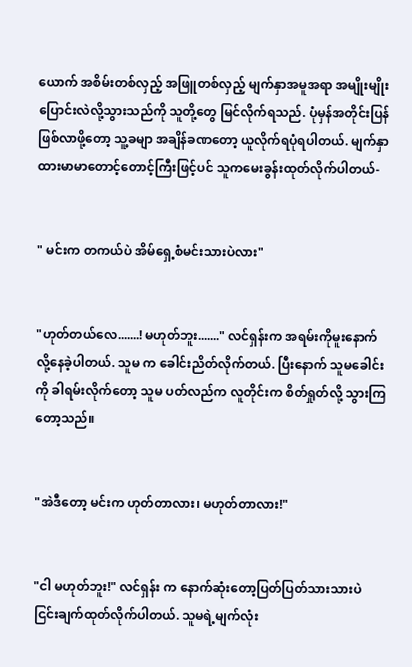ယောက် အစိမ်းတစ်လှည့် အဖြူတစ်လှည့် မျက်နှာအမူအရာ အမျိုးမျိုးပြောင်းလဲလို့သွားသည်ကို သူတို့တွေ မြင်လိုက်ရသည်. ပုံမှန်အတိုင်းပြန်ဖြစ်လာဖို့တော့ သူ့ခမျာ အချိန်ခဏတော့ ယူလိုက်ရပုံရပါတယ်. မျက်နှာထားမာမာတောင့်တောင့်ကြီးဖြင့်ပင် သူကမေးခွန်းထုတ်လိုက်ပါတယ်-


" မင်းက တကယ်ပဲ အိမ်ရှေ့စံမင်းသားပဲလား"


"ဟုတ်တယ်လေ.......! မဟုတ်ဘူး......." လင်ရှန်းက အရမ်းကိုမူးနောက်လို့နေခဲ့ပါတယ်. သူမ က ခေါင်းညိတ်လိုက်တယ်. ပြီးနောက် သူမခေါင်းကို ခါရမ်းလိုက်တော့ သူမ ပတ်လည်က လူတိုင်းက စိတ်ရှုတ်လို့ သွားကြတော့သည်။


"အဲဒီတော့ မင်းက ဟုတ်တာလား၊ မဟုတ်တာလား!"


"ငါ မဟုတ်ဘူး!" လင်ရှန်း က နောက်ဆုံးတော့ပြတ်ပြတ်သားသားပဲ ငြင်းချက်ထုတ်လိုက်ပါတယ်. သူမရဲ့မျက်လုံး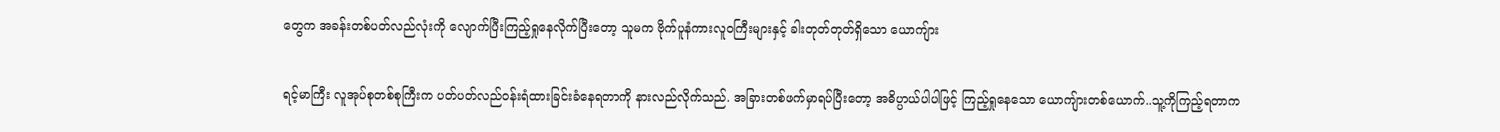တွေက အခန်းတစ်ပတ်လည်လုံးကို လျောက်ပြီးကြည့်ရှုနေလိုက်ပြီးတော့ သူမက ဗိုက်ပူနံကားလူဝကြီးများနှင့် ခါးတုတ်တုတ်ရှိသော ယောကျ်ား


ရင့်မာကြီး လူအုပ်စုတစ်စုကြီးက ပတ်ပတ်လည်ဝန်းရံထားခြင်းခံနေရတာကို နားလည်လိုက်သည်. အခြားတစ်ဖက်မှာရပ်ပြီးတော့ အဓိပ္ပာယ်ပါပါဖြင့် ကြည့်ရှုနေသော ယောကျ်ားတစ်ယောက်..သူ့ကိုကြည့်ရတာက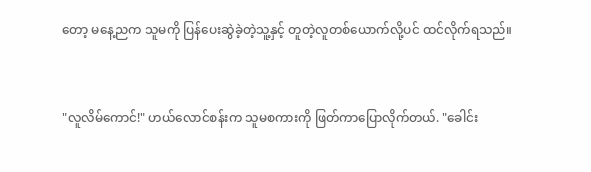တော့ မနေ့ညက သူမကို ပြန်ပေးဆွဲခဲ့တဲ့သူ့နှင့် တူတဲ့လူတစ်ယောက်လို့ပင် ထင်လိုက်ရသည်။


"လူလိမ်ကောင်!" ဟယ်လောင်စန်းက သူမစကားကို ဖြတ်ကာပြောလိုက်တယ်. "ခေါင်း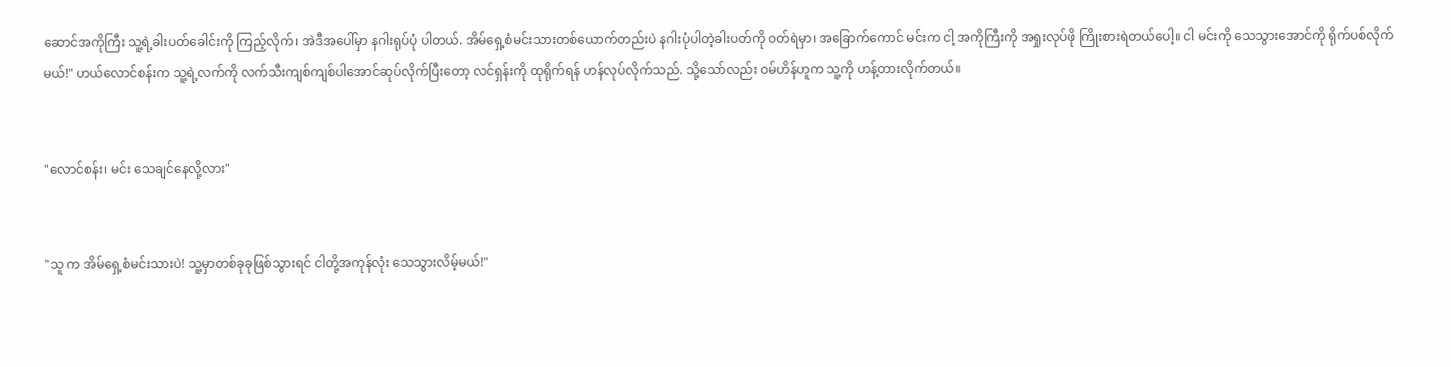ဆောင်အကိုကြီး သူ့ရဲ့ခါးပတ်ခေါင်းကို ကြည့်လိုက်၊ အဲဒီအပေါ်မှာ နဂါးရုပ်ပုံ ပါတယ်. အိမ်ရှေ့စံမင်းသားတစ်ယောက်တည်းပဲ နဂါးပုံပါတဲ့ခါးပတ်ကို ဝတ်ရဲမှာ၊ အခြောက်ကောင် မင်းက ငါ့ အကိုကြီးကို အရှုးလုပ်ဖို ကြိုးစားရဲတယ်ပေါ့။ ငါ မင်းကို သေသွားအောင်ကို ရိုက်ပစ်လိုက်မယ်!" ဟယ်လောင်စန်းက သူ့ရဲ့လက်ကို လက်သီးကျစ်ကျစ်ပါအောင်ဆုပ်လိုက်ပြီးတော့ လင်ရှန်းကို ထုရိုက်ရန် ဟန်လုပ်လိုက်သည်. သို့သော်လည်း ဝမ်ဟိန်ဟူက သူ့ကို ဟန့်တားလိုက်တယ်။


"လောင်စန်း၊ မင်း သေချင်နေလို့လား"


"သူ က အိမ်ရှေ့စံမင်းသားပဲ! သူ့မှာတစ်ခုခုဖြစ်သွားရင် ငါတို့အကုန်လုံး သေသွားလိမ့်မယ်!"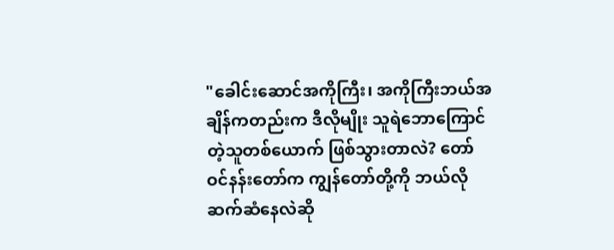"ခေါင်းဆောင်အကိုကြီး၊ အကိုကြီးဘယ်အချိန်ကတည်းက ဒီလိုမျိုး သူရဲဘောကြောင်တဲ့သူတစ်ယောက် ဖြစ်သွားတာလဲ? တော်ဝင်နန်းတော်က ကျွန်တော်တို့ကို ဘယ်လိုဆက်ဆံနေလဲဆို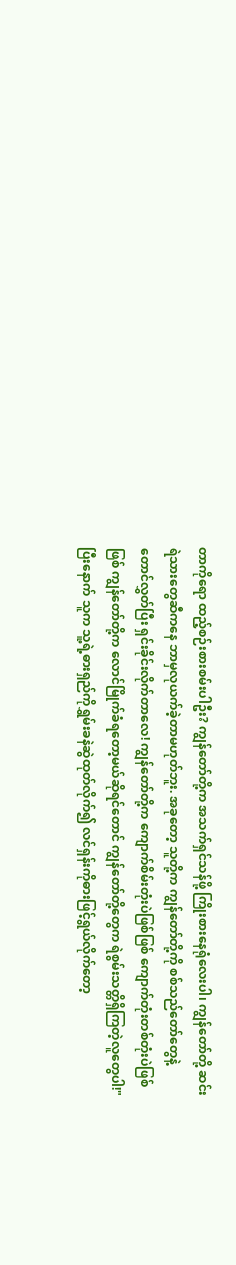တာကိုရော ထည့်စဉ်းစားစမ်းပါဦး? ကျွန်တော်တို့က အသက်ရှင်သန်ဖို့ ကြိုးစားနေရုံလေးပါ၊ ကျွန်တော်တို့ ဆင်းရဲသားတွေဆီကနေ ဘာမှလုယက်ခဲ့တာမဟုတ်ဘူး. အခုတော့ သူတို့က ကျွန်တော်တို့ကို စစ်သည်တော်တွေနဲ့တောင်လွှတ်ပြီး ရှင်းခိုင်းလိုက်တာလေ! ကျွန်တော်တို့က ကျောက်စိမ်းတုံးပဲဖြစ်ဖြစ် ကျောက်တုံးတစ်တုံးပဲဖြစ်ဖြစ် ကျွန်တော်တို့က လောင်မြိုက်ခံရတော့မယ်ဆိုရင်တောင် ကျွန်တော်တို့တွေက ရဲစွမ်းသတ္တိရှိကြတဲ့လူတွေပါ!" ပြီးနောက် သူက သူ့ရဲ့ဓားရှည်ကိုရွှမ်းခနဲဆွဲထုတ်လိုက်၍ လင်ရှန်းကိုဓားဖြင့်ရွယ်လိုက်တော့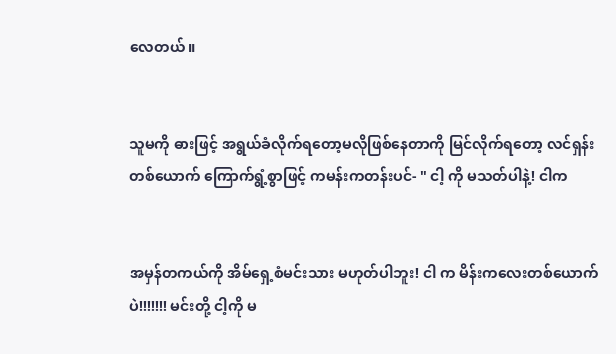လေတယ်။


သူမကို ဓားဖြင့် အရွယ်ခံလိုက်ရတော့မလိုဖြစ်နေတာကို မြင်လိုက်ရတော့ လင်ရှန်း တစ်ယောက် ကြောက်ရွံ့စွာဖြင့် ကမန်းကတန်းပင်- " ငါ့ ကို မသတ်ပါနဲ့! ငါက


အမှန်တကယ်ကို အိမ်ရှေ့စံမင်းသား မဟုတ်ပါဘူး! ငါ က မိန်းကလေးတစ်ယောက်ပဲ!!!!!!! မင်းတို့ ငါ့ကို မ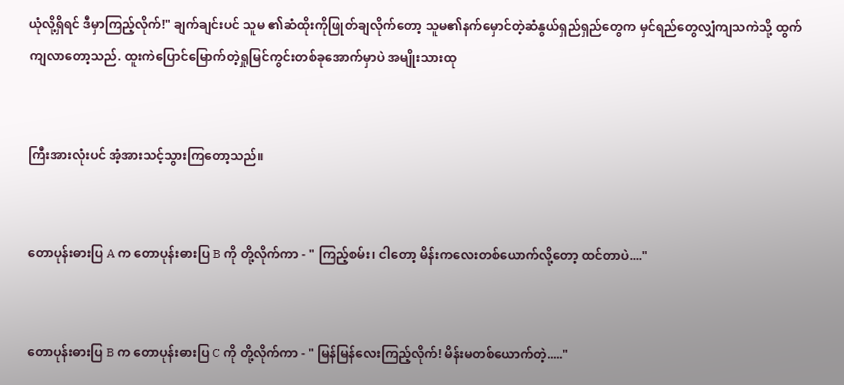ယုံလို့ရှိရင် ဒီမှာကြည့်လိုက်!" ချက်ချင်းပင် သူမ ၏ဆံထိုးကိုဖြုတ်ချလိုက်တော့ သူမ၏နက်မှောင်တဲ့ဆံနွယ်ရှည်ရှည်တွေက မှင်ရည်တွေလျှံကျသကဲသို့ ထွက်ကျလာတော့သည်. ထူးကဲပြောင်မြောက်တဲ့ရှုမြင်ကွင်းတစ်ခုအောက်မှာပဲ အမျိုးသားထု


ကြီးအားလုံးပင် အံ့အားသင့်သွားကြတော့သည်။


တောပုန်းဓားပြ A က တောပုန်းဓားပြ B ကို တို့လိုက်ကာ - " ကြည့်စမ်း၊ ငါတော့ မိန်းကလေးတစ်ယောက်လို့တော့ ထင်တာပဲ...."


တောပုန်းဓားပြ B က တောပုန်းဓားပြ C ကို တို့လိုက်ကာ - " မြန်မြန်လေးကြည့်လိုက်! မိန်းမတစ်ယောက်တဲ့....."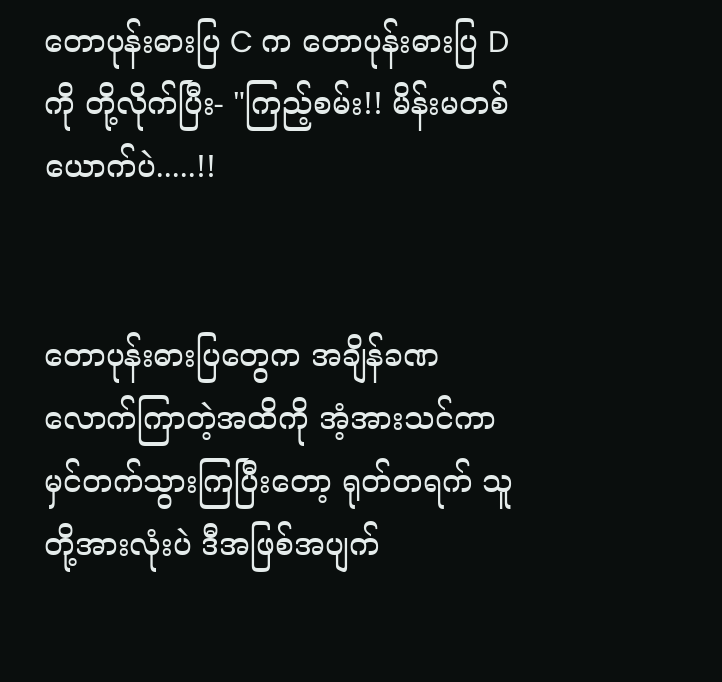တောပုန်းဓားပြ C က တောပုန်းဓားပြ D ကို တို့လိုက်ပြီး- "ကြည့်စမ်း!! မိန်းမတစ်ယောက်ပဲ.....!!


တောပုန်းဓားပြတွေက အချိန်ခဏလောက်ကြာတဲ့အထိကို အံ့အားသင်ကာမှင်တက်သွားကြပြီးတော့ ရုတ်တရက် သူတို့အားလုံးပဲ ဒီအဖြစ်အပျက်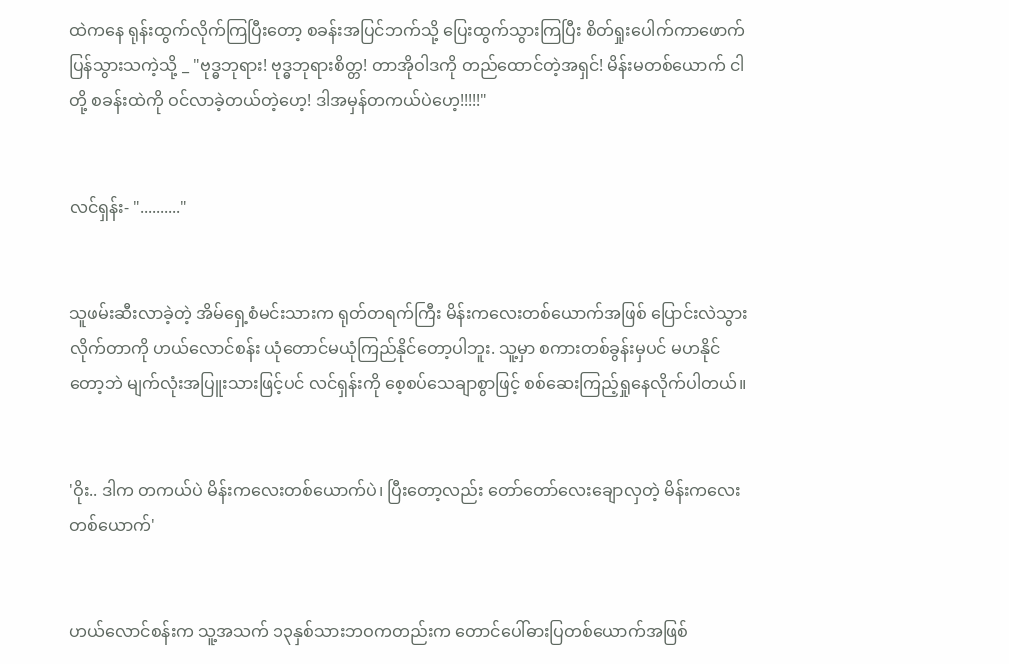ထဲကနေ ရုန်းထွက်လိုက်ကြပြီးတော့ စခန်းအပြင်ဘက်သို့ ပြေးထွက်သွားကြပြီး စိတ်ရှုးပေါက်ကာဖောက်ပြန်သွားသကဲ့သို့ _ "ဗုဒ္ဓဘုရား! ဗုဒ္ဓဘုရားစိတ္တ! တာအိုဝါဒကို တည်ထောင်တဲ့အရှင်! မိန်းမတစ်ယောက် ငါတို့ စခန်းထဲကို ဝင်လာခဲ့တယ်တဲ့ဟေ့! ဒါအမှန်တကယ်ပဲဟေ့!!!!!"


လင်ရှန်း- ".........."


သူဖမ်းဆီးလာခဲ့တဲ့ အိမ်ရှေ့စံမင်းသားက ရုတ်တရက်ကြီး မိန်းကလေးတစ်ယောက်အဖြစ် ပြောင်းလဲသွားလိုက်တာကို ဟယ်လောင်စန်း ယုံတောင်မယုံကြည်နိုင်တော့ပါဘူး. သူ့မှာ စကားတစ်ခွန်းမှပင် မဟနိုင်တော့ဘဲ မျက်လုံးအပြူးသားဖြင့်ပင် လင်ရှန်းကို စေ့စပ်သေချာစွာဖြင့် စစ်ဆေးကြည့်ရှုနေလိုက်ပါတယ်။


'ဝိုး.. ဒါက တကယ်ပဲ မိန်းကလေးတစ်ယောက်ပဲ၊ ပြီးတော့လည်း တော်တော်လေးချောလှတဲ့ မိန်းကလေးတစ်ယောက်'


ဟယ်လောင်စန်းက သူ့အသက် ၁၃နှစ်သားဘဝကတည်းက တောင်ပေါ်ဓားပြတစ်ယောက်အဖြစ်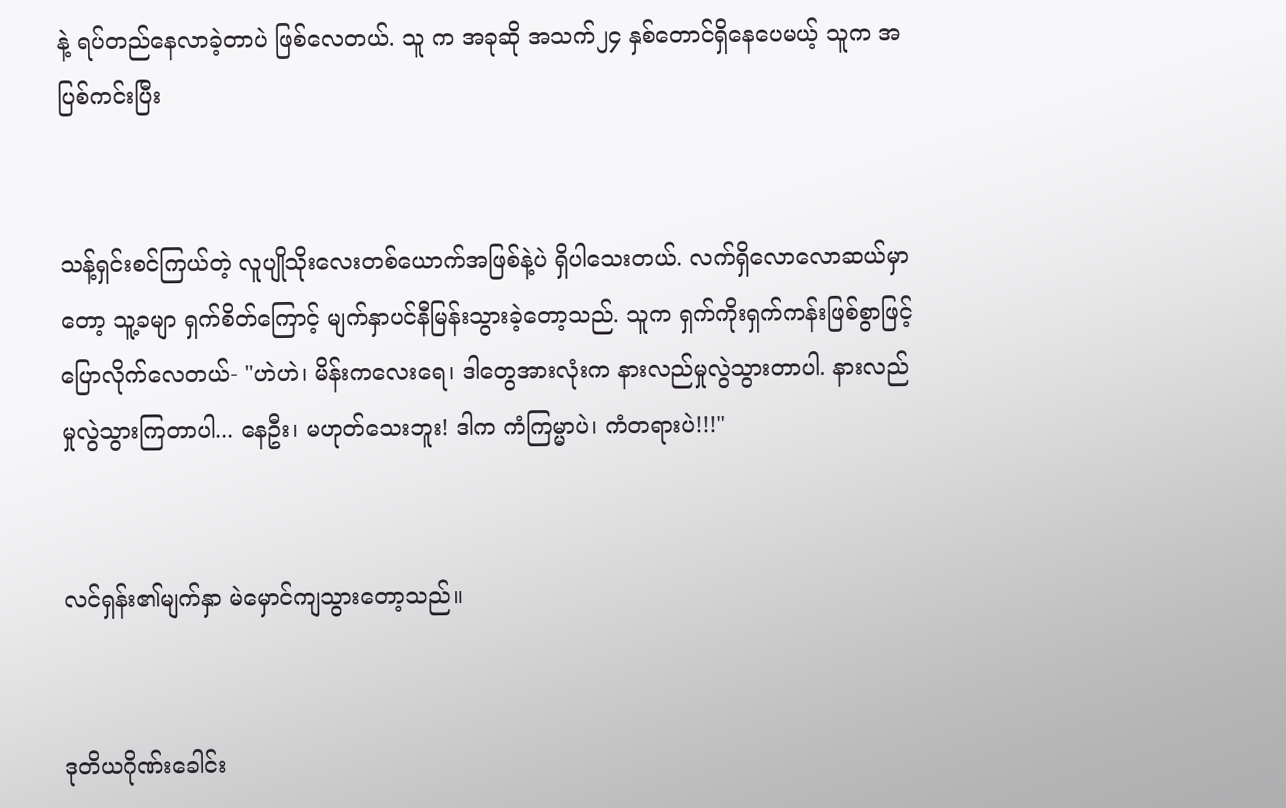နဲ့ ရပ်တည်နေလာခဲ့တာပဲ ဖြစ်လေတယ်. သူ က အခုဆို အသက်၂၄ နှစ်တောင်ရှိနေပေမယ့် သူက အပြစ်ကင်းပြီး


သန့်ရှင်းစင်ကြယ်တဲ့ လူပျိုသိုးလေးတစ်ယောက်အဖြစ်နဲ့ပဲ ရှိပါသေးတယ်. လက်ရှိလောလောဆယ်မှာတော့ သူ့ခမျာ ရှက်စိတ်ကြောင့် မျက်နှာပင်နီမြန်းသွားခဲ့တော့သည်. သူက ရှက်ကိုးရှက်ကန်းဖြစ်စွာဖြင့် ပြောလိုက်လေတယ်- "ဟဲဟဲ၊ မိန်းကလေးရေ၊ ဒါတွေအားလုံးက နားလည်မှုလွဲသွားတာပါ. နားလည်မှုလွဲသွားကြတာပါ... နေဦး၊ မဟုတ်သေးဘူး! ဒါက ကံကြမ္မာပဲ၊ ကံတရားပဲ!!!"


လင်ရှန်း၏မျက်နှာ မဲမှောင်ကျသွားတော့သည်။


ဒုတိယဂိုဏ်းခေါင်း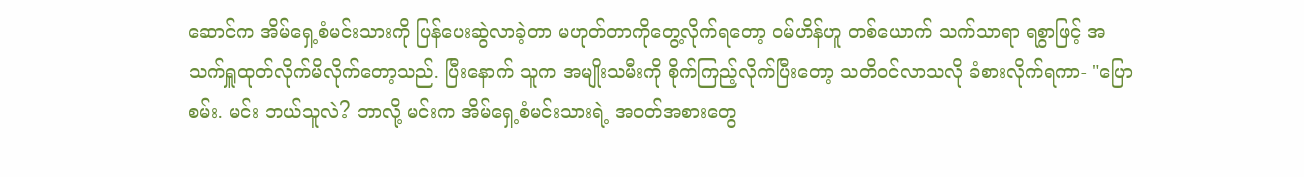ဆောင်က အိမ်ရှေ့စံမင်းသားကို ပြန်ပေးဆွဲလာခဲ့တာ မဟုတ်တာကိုတွေ့လိုက်ရတော့ ဝမ်ဟိန်ဟူ တစ်ယောက် သက်သာရာ ရစွာဖြင့် အသက်ရှူထုတ်လိုက်မိလိုက်တော့သည်. ပြီးနောက် သူက အမျိုးသမီးကို စိုက်ကြည့်လိုက်ပြီးတော့ သတိဝင်လာသလို ခံစားလိုက်ရကာ- "ပြောစမ်း. မင်း ဘယ်သူလဲ? ဘာလို့ မင်းက အိမ်ရှေ့စံမင်းသားရဲ့ အဝတ်အစားတွေ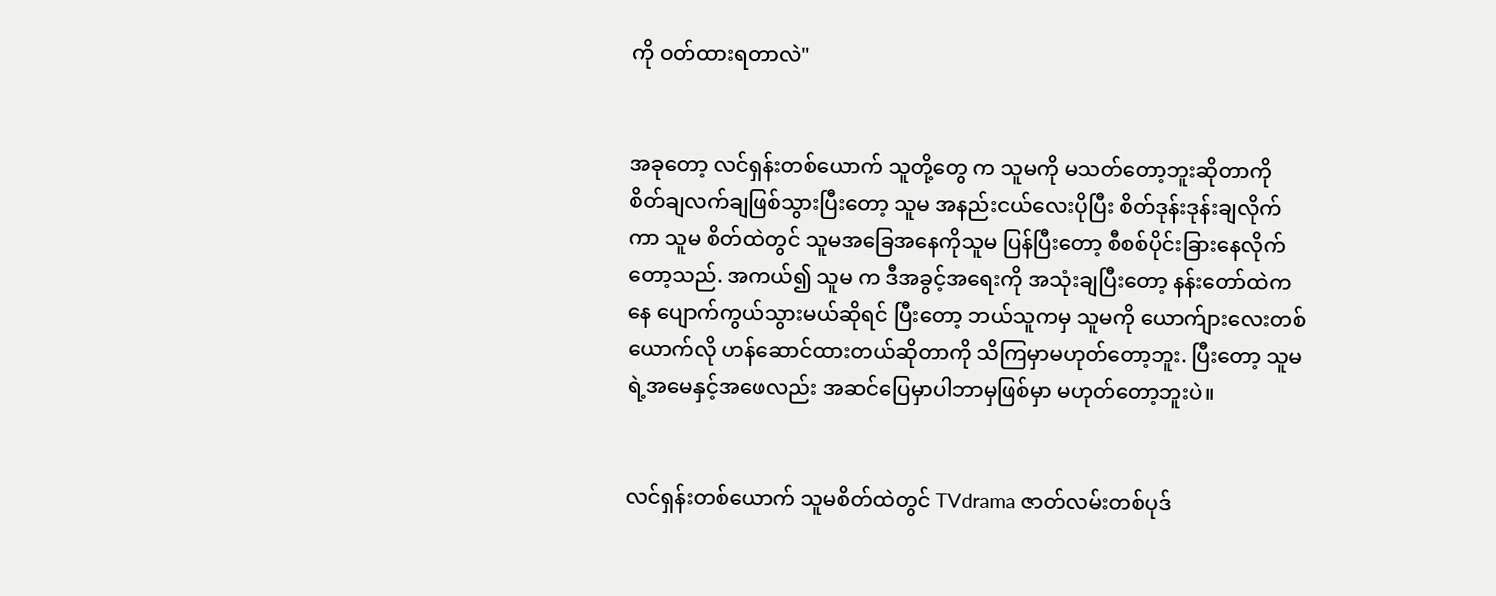ကို ဝတ်ထားရတာလဲ"


အခုတော့ လင်ရှန်းတစ်ယောက် သူတို့တွေ က သူမကို မသတ်တော့ဘူးဆိုတာကို စိတ်ချလက်ချဖြစ်သွားပြီးတော့ သူမ အနည်းငယ်လေးပိုပြီး စိတ်ဒုန်းဒုန်းချလိုက်ကာ သူမ စိတ်ထဲတွင် သူမအခြေအနေကိုသူမ ပြန်ပြီးတော့ စီစစ်ပိုင်းခြားနေလိုက်တော့သည်. အကယ်၍ သူမ က ဒီအခွင့်အရေးကို အသုံးချပြီးတော့ နန်းတော်ထဲကနေ ပျောက်ကွယ်သွားမယ်ဆိုရင် ပြီးတော့ ဘယ်သူကမှ သူမကို ယောက်ျားလေးတစ်ယောက်လို ဟန်ဆောင်ထားတယ်ဆိုတာကို သိကြမှာမဟုတ်တော့ဘူး. ပြီးတော့ သူမရဲ့အမေနှင့်အဖေလည်း အဆင်ပြေမှာပါဘာမှဖြစ်မှာ မဟုတ်တော့ဘူးပဲ။


လင်ရှန်းတစ်ယောက် သူမစိတ်ထဲတွင် TVdrama ဇာတ်လမ်းတစ်ပုဒ်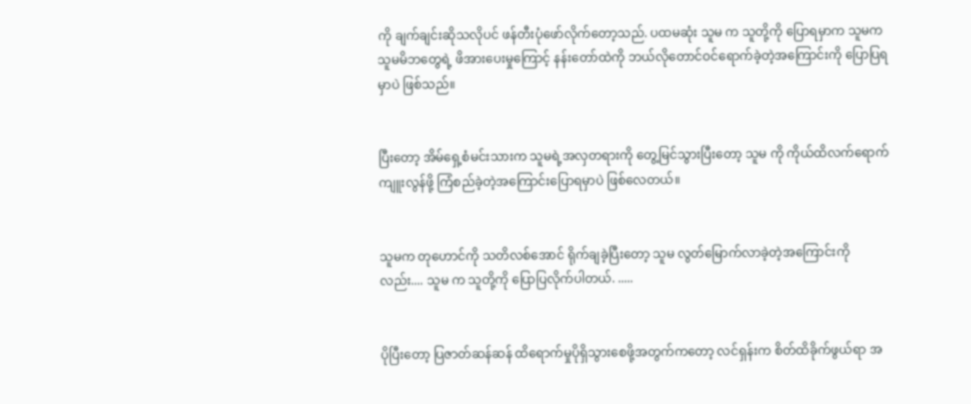ကို ချက်ချင်းဆိုသလိုပင် ဖန်တီးပုံဖော်လိုက်တော့သည်. ပထမဆုံး သူမ က သူတို့ကို ပြောရမှာက သူမက သူမမိဘတွေရဲ့ ဖိအားပေးမှုကြောင့် နန်းတော်ထဲကို ဘယ်လိုတောင်ဝင်ရောက်ခဲ့တဲ့အကြောင်းကို ပြောပြရမှာပဲ ဖြစ်သည်။


ပြီးတော့ အိမ်ရှေ့စံမင်းသားက သူမရဲ့အလှတရားကို တွေ့မြင်သွားပြီးတော့ သူမ ကို ကိုယ်ထိလက်ရောက်ကျူးလွန်ဖို့ ကြံစည်ခဲ့တဲ့အကြောင်းပြောရမှာပဲ ဖြစ်လေတယ်။


သူမက တုဟောင်ကို သတိလစ်အောင် ရိုက်ချခဲ့ပြီးတော့ သူမ လွတ်မြောက်လာခဲ့တဲ့အကြောင်းကိုလည်း.... သူမ က သူတို့ကို ပြောပြလိုက်ပါတယ်. .....


ပိုပြီးတော့ ပြဇာတ်ဆန်ဆန် ထိရောက်မှုပိုရှိသွားစေဖို့အတွက်ကတော့ လင်ရှန်းက စိတ်ထိခိုက်ဖွယ်ရာ အ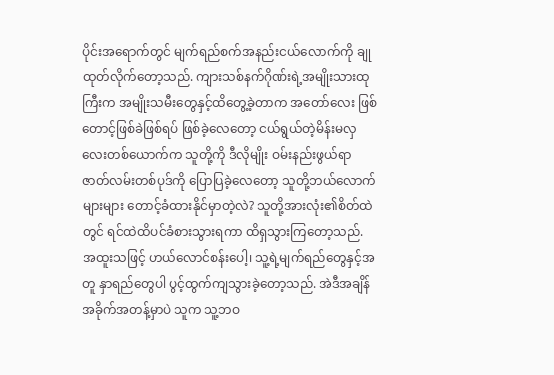ပိုင်းအရောက်တွင် မျက်ရည်စက်အနည်းငယ်လောက်ကို ချုထုတ်လိုက်တော့သည်. ကျားသစ်နက်ဂိုဏ်းရဲ့အမျိုးသားထုကြီးက အမျိုးသမီးတွေနှင့်ထိတွေ့ခဲ့တာက အတော်လေး ဖြစ်တောင့်ဖြစ်ခဲဖြစ်ရပ် ဖြစ်ခဲ့လေတော့ ငယ်ရွယ်တဲ့မိန်းမလှလေးတစ်ယောက်က သူတို့ကို ဒီလိုမျိုး ဝမ်းနည်းဖွယ်ရာ ဇာတ်လမ်းတစ်ပုဒ်ကို ပြောပြခဲ့လေတော့ သူတို့ဘယ်လောက်များများ တောင့်ခံထားနိုင်မှာတဲ့လဲ? သူတို့အားလုံး၏စိတ်ထဲတွင် ရင်ထဲထိပင်ခံစားသွားရကာ ထိရှသွားကြတော့သည်. အထူးသဖြင့် ဟယ်လောင်စန်းပေါ့၊ သူ့ရဲ့မျက်ရည်တွေနှင့်အတူ နှာရည်တွေပါ ပွင့်ထွက်ကျသွားခဲ့တော့သည်. အဲဒီအချိန်အခိုက်အတန့်မှာပဲ သူက သူ့ဘဝ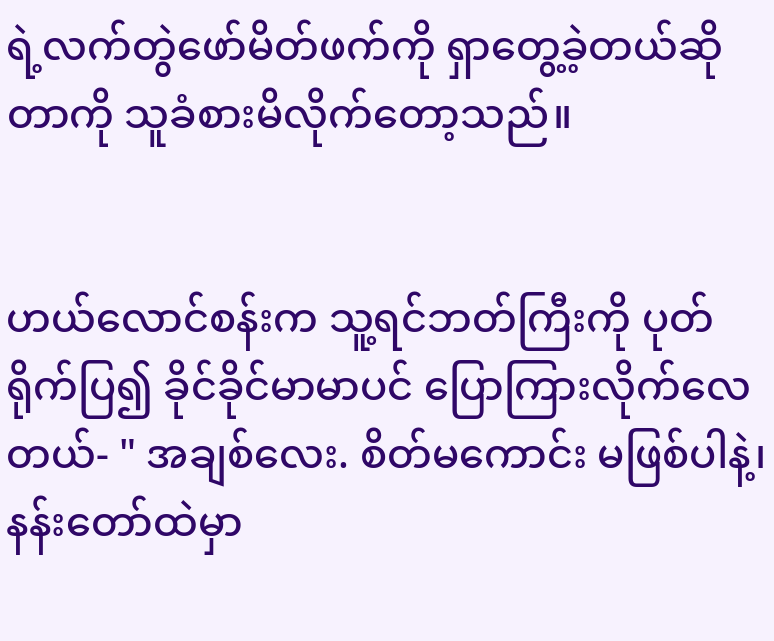ရဲ့လက်တွဲဖော်မိတ်ဖက်ကို ရှာတွေ့ခဲ့တယ်ဆိုတာကို သူခံစားမိလိုက်တော့သည်။


ဟယ်လောင်စန်းက သူ့ရင်ဘတ်ကြီးကို ပုတ်ရိုက်ပြ၍ ခိုင်ခိုင်မာမာပင် ပြောကြားလိုက်လေတယ်- " အချစ်လေး. စိတ်မကောင်း မဖြစ်ပါနဲ့၊ နန်းတော်ထဲမှာ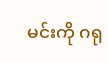မင်းကို ဂရု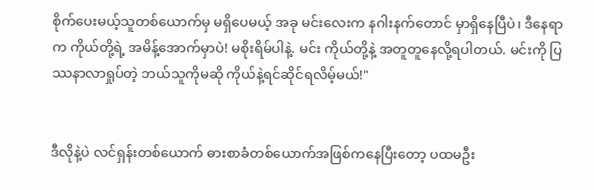စိုက်ပေးမယ့်သူတစ်ယောက်မှ မရှိပေမယ့် အခု မင်းလေးက နဂါးနက်တောင် မှာရှိနေပြီပဲ၊ ဒီနေရာက ကိုယ်တို့ရဲ့ အမိန့်အောက်မှာပဲ! မစိုးရိမ်ပါနဲ့. မင်း ကိုယ်တို့နဲ့ အတူတူနေလို့ရပါတယ်. မင်းကို ပြဿနာလာရှုပ်တဲ့ ဘယ်သူကိုမဆို ကိုယ်နဲ့ရင်ဆိုင်ရလိမ့်မယ်!"


ဒီလိုနဲ့ပဲ လင်ရှန်းတစ်ယောက် ဓားစာခံတစ်ယောက်အဖြစ်ကနေပြီးတော့ ပထမဦး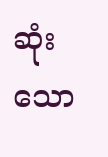ဆုံးသော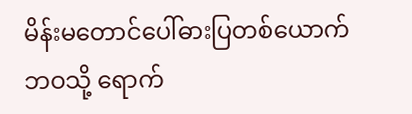မိန်းမတောင်ပေါ်ဓားပြတစ်ယောက်ဘဝသို့ ရောက်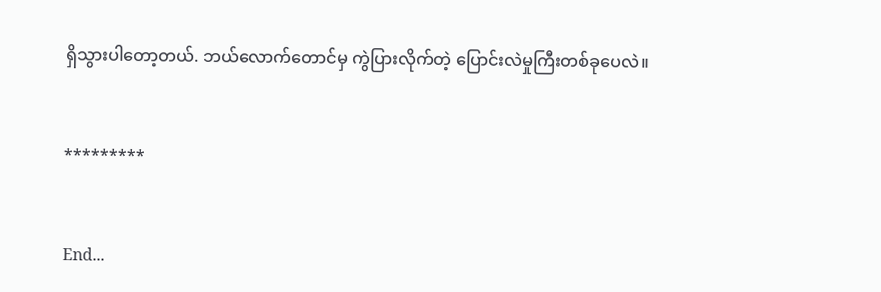ရှိသွားပါတော့တယ်. ဘယ်လောက်တောင်မှ ကွဲပြားလိုက်တဲ့ ပြောင်းလဲမှုကြီးတစ်ခုပေလဲ။


*********


End...